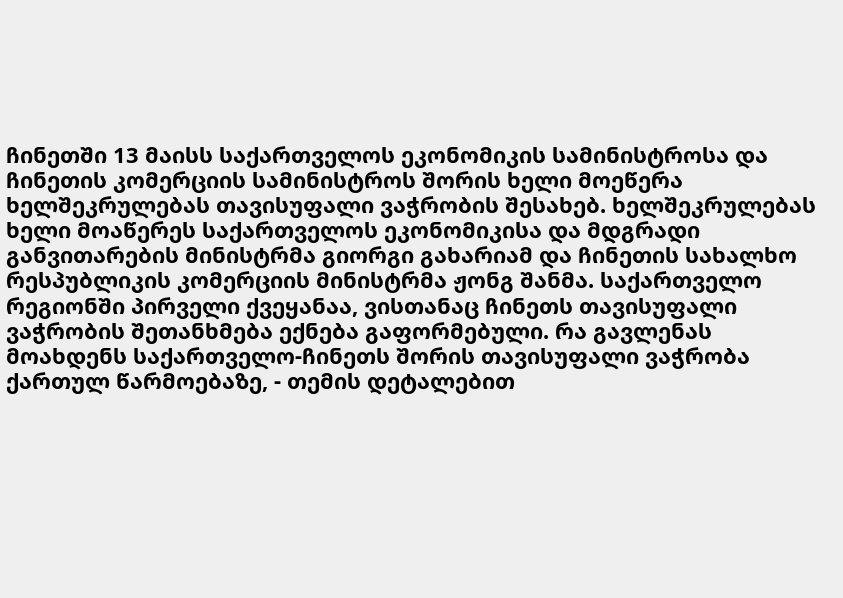ჩინეთში 13 მაისს საქართველოს ეკონომიკის სამინისტროსა და ჩინეთის კომერციის სამინისტროს შორის ხელი მოეწერა ხელშეკრულებას თავისუფალი ვაჭრობის შესახებ. ხელშეკრულებას ხელი მოაწერეს საქართველოს ეკონომიკისა და მდგრადი განვითარების მინისტრმა გიორგი გახარიამ და ჩინეთის სახალხო რესპუბლიკის კომერციის მინისტრმა ჟონგ შანმა. საქართველო რეგიონში პირველი ქვეყანაა, ვისთანაც ჩინეთს თავისუფალი ვაჭრობის შეთანხმება ექნება გაფორმებული. რა გავლენას მოახდენს საქართველო-ჩინეთს შორის თავისუფალი ვაჭრობა ქართულ წარმოებაზე, - თემის დეტალებით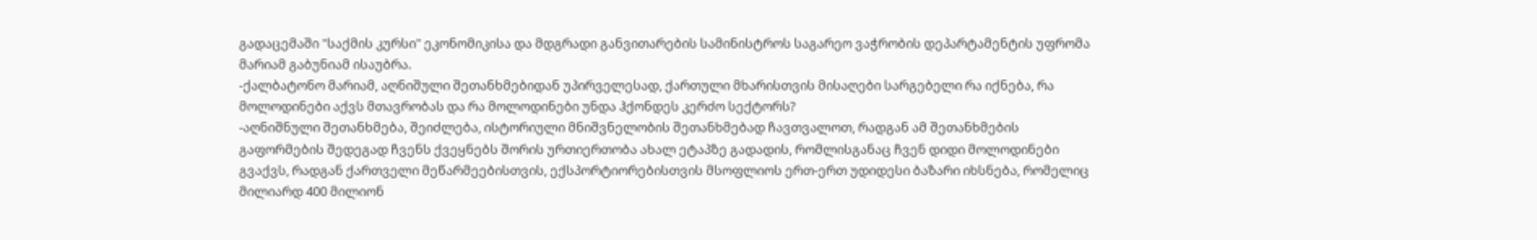გადაცემაში "საქმის კურსი" ეკონომიკისა და მდგრადი განვითარების სამინისტროს საგარეო ვაჭრობის დეპარტამენტის უფრომა მარიამ გაბუნიამ ისაუბრა.
-ქალბატონო მარიამ, აღნიშული შეთანხმებიდან უპირველესად, ქართული მხარისთვის მისაღები სარგებელი რა იქნება, რა მოლოდინები აქვს მთავრობას და რა მოლოდინები უნდა ჰქონდეს კერძო სექტორს?
-აღნიშნული შეთანხმება, შეიძლება, ისტორიული მნიშვნელობის შეთანხმებად ჩავთვალოთ, რადგან ამ შეთანხმების გაფორმების შედეგად ჩვენს ქვეყნებს შორის ურთიერთობა ახალ ეტაპზე გადადის, რომლისგანაც ჩვენ დიდი მოლოდინები გვაქვს, რადგან ქართველი მეწარმეებისთვის, ექსპორტიორებისთვის მსოფლიოს ერთ-ერთ უდიდესი ბაზარი იხსნება, რომელიც მილიარდ 400 მილიონ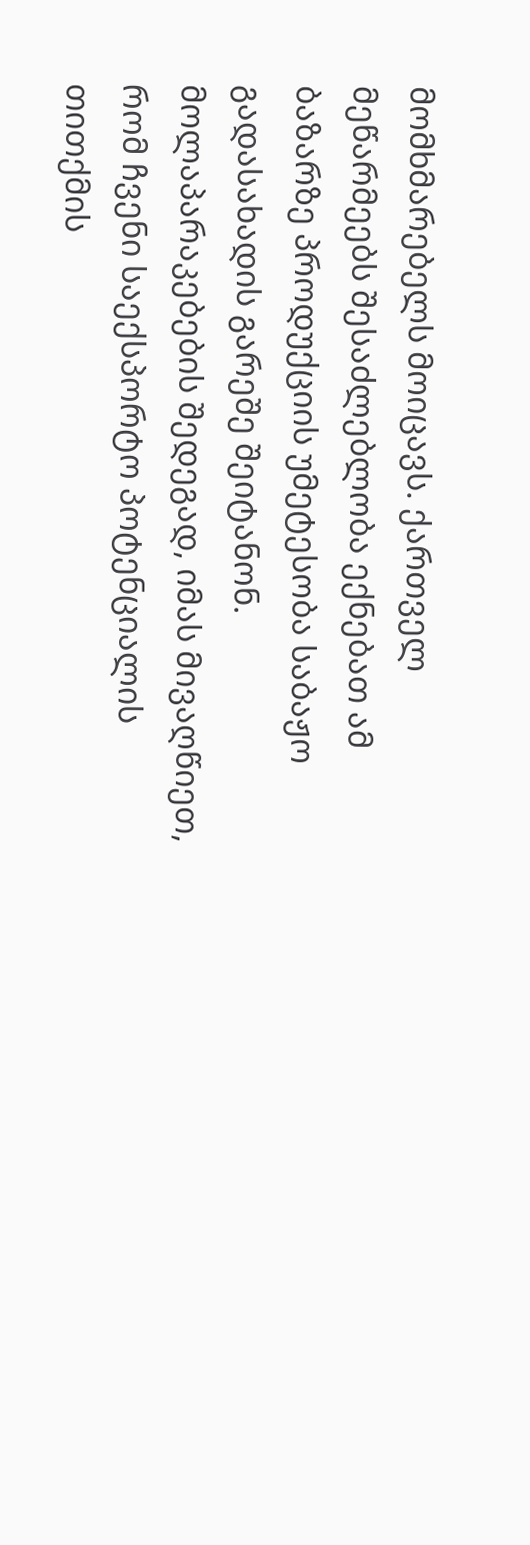მომხმარებელს მოიცავს. ქართველ მეწარმეებს შესაძლებლობა ექნებათ ამ ბაზარზე პროდუქციის უმეტესობა საბაჟო გადასახადის გარეშე შეიტანონ. მოლაპარაკებების შედეგად, იმას მივაღწიეთ, რომ ჩვენი საექსპორტო პოტენციალის თითქმის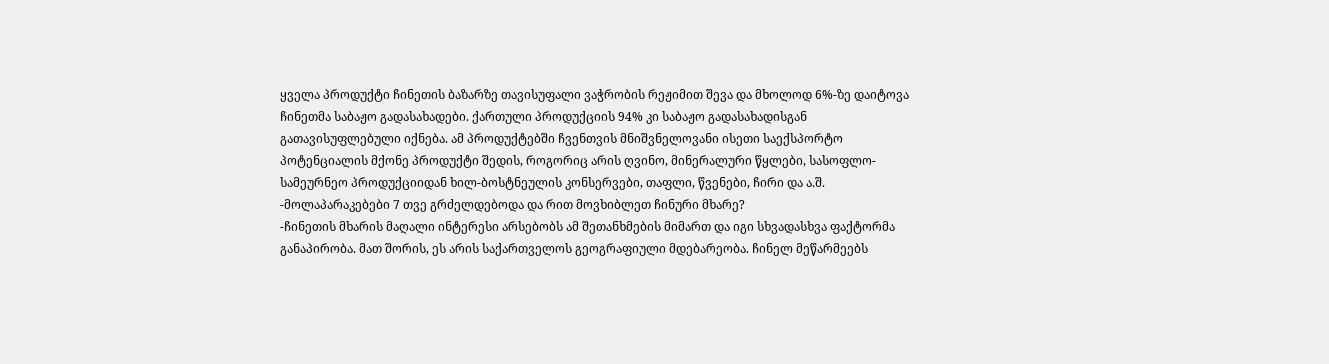ყველა პროდუქტი ჩინეთის ბაზარზე თავისუფალი ვაჭრობის რეჟიმით შევა და მხოლოდ 6%-ზე დაიტოვა ჩინეთმა საბაჟო გადასახადები. ქართული პროდუქციის 94% კი საბაჟო გადასახადისგან გათავისუფლებული იქნება. ამ პროდუქტებში ჩვენთვის მნიშვნელოვანი ისეთი საექსპორტო პოტენციალის მქონე პროდუქტი შედის, როგორიც არის ღვინო, მინერალური წყლები, სასოფლო-სამეურნეო პროდუქციიდან ხილ-ბოსტნეულის კონსერვები, თაფლი, წვენები, ჩირი და ა.შ.
-მოლაპარაკებები 7 თვე გრძელდებოდა და რით მოვხიბლეთ ჩინური მხარე?
-ჩინეთის მხარის მაღალი ინტერესი არსებობს ამ შეთანხმების მიმართ და იგი სხვადასხვა ფაქტორმა განაპირობა. მათ შორის, ეს არის საქართველოს გეოგრაფიული მდებარეობა. ჩინელ მეწარმეებს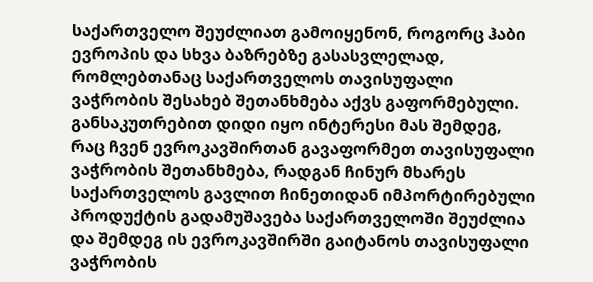საქართველო შეუძლიათ გამოიყენონ, როგორც ჰაბი ევროპის და სხვა ბაზრებზე გასასვლელად, რომლებთანაც საქართველოს თავისუფალი ვაჭრობის შესახებ შეთანხმება აქვს გაფორმებული. განსაკუთრებით დიდი იყო ინტერესი მას შემდეგ, რაც ჩვენ ევროკავშირთან გავაფორმეთ თავისუფალი ვაჭრობის შეთანხმება, რადგან ჩინურ მხარეს საქართველოს გავლით ჩინეთიდან იმპორტირებული პროდუქტის გადამუშავება საქართველოში შეუძლია და შემდეგ ის ევროკავშირში გაიტანოს თავისუფალი ვაჭრობის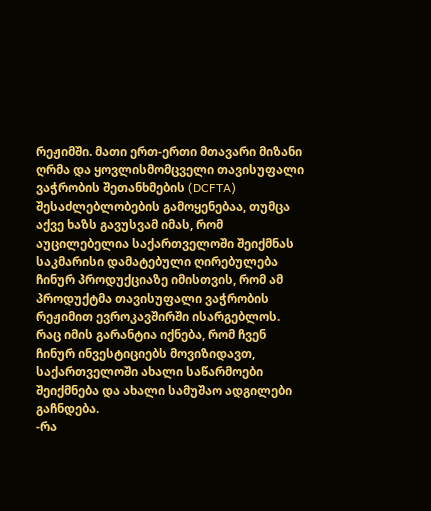რეჟიმში. მათი ერთ-ერთი მთავარი მიზანი ღრმა და ყოვლისმომცველი თავისუფალი ვაჭრობის შეთანხმების (DCFTA) შესაძლებლობების გამოყენებაა, თუმცა აქვე ხაზს გავუსვამ იმას, რომ აუცილებელია საქართველოში შეიქმნას საკმარისი დამატებული ღირებულება ჩინურ პროდუქციაზე იმისთვის, რომ ამ პროდუქტმა თავისუფალი ვაჭრობის რეჟიმით ევროკავშირში ისარგებლოს. რაც იმის გარანტია იქნება, რომ ჩვენ ჩინურ ინვესტიციებს მოვიზიდავთ, საქართველოში ახალი საწარმოები შეიქმნება და ახალი სამუშაო ადგილები გაჩნდება.
-რა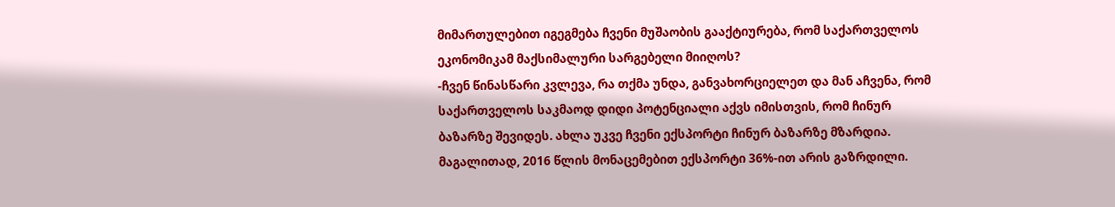მიმართულებით იგეგმება ჩვენი მუშაობის გააქტიურება, რომ საქართველოს ეკონომიკამ მაქსიმალური სარგებელი მიიღოს?
-ჩვენ წინასწარი კვლევა, რა თქმა უნდა, განვახორციელეთ და მან აჩვენა, რომ საქართველოს საკმაოდ დიდი პოტენციალი აქვს იმისთვის, რომ ჩინურ ბაზარზე შევიდეს. ახლა უკვე ჩვენი ექსპორტი ჩინურ ბაზარზე მზარდია. მაგალითად, 2016 წლის მონაცემებით ექსპორტი 36%-ით არის გაზრდილი.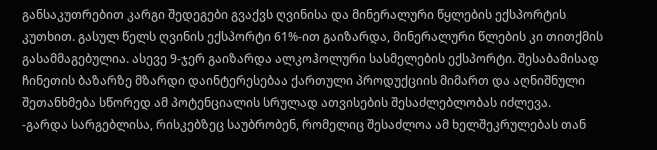განსაკუთრებით კარგი შედეგები გვაქვს ღვინისა და მინერალური წყლების ექსპორტის კუთხით. გასულ წელს ღვინის ექსპორტი 61%-ით გაიზარდა, მინერალური წლების კი თითქმის გასამმაგებულია. ასევე 9-ჯერ გაიზარდა ალკოჰოლური სასმელების ექსპორტი. შესაბამისად ჩინეთის ბაზარზე მზარდი დაინტერესებაა ქართული პროდუქციის მიმართ და აღნიშნული შეთანხმება სწორედ ამ პოტენციალის სრულად ათვისების შესაძლებლობას იძლევა.
-გარდა სარგებლისა, რისკებზეც საუბრობენ, რომელიც შესაძლოა ამ ხელშეკრულებას თან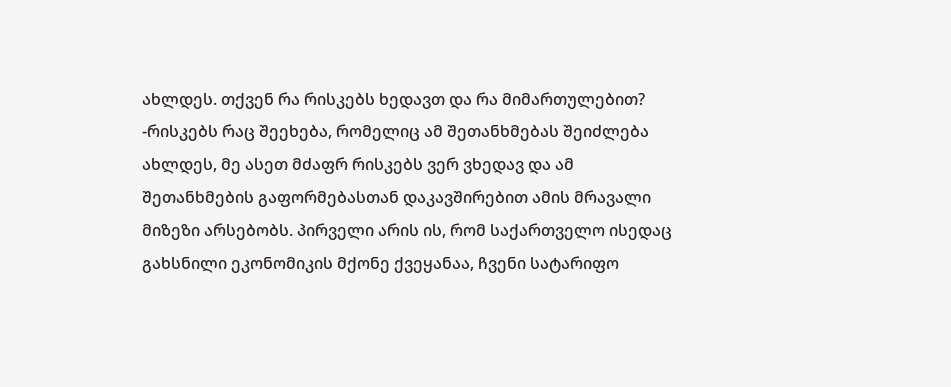ახლდეს. თქვენ რა რისკებს ხედავთ და რა მიმართულებით?
-რისკებს რაც შეეხება, რომელიც ამ შეთანხმებას შეიძლება ახლდეს, მე ასეთ მძაფრ რისკებს ვერ ვხედავ და ამ შეთანხმების გაფორმებასთან დაკავშირებით ამის მრავალი მიზეზი არსებობს. პირველი არის ის, რომ საქართველო ისედაც გახსნილი ეკონომიკის მქონე ქვეყანაა, ჩვენი სატარიფო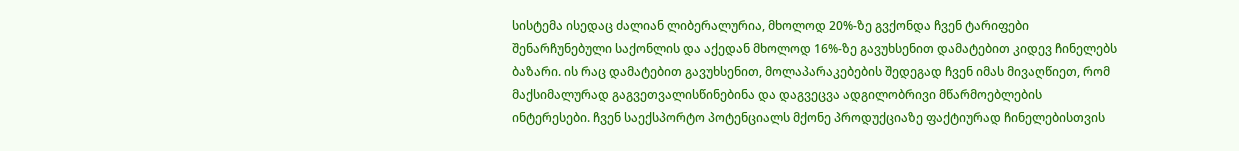სისტემა ისედაც ძალიან ლიბერალურია, მხოლოდ 20%-ზე გვქონდა ჩვენ ტარიფები შენარჩუნებული საქონლის და აქედან მხოლოდ 16%-ზე გავუხსენით დამატებით კიდევ ჩინელებს ბაზარი. ის რაც დამატებით გავუხსენით, მოლაპარაკებების შედეგად ჩვენ იმას მივაღწიეთ, რომ მაქსიმალურად გაგვეთვალისწინებინა და დაგვეცვა ადგილობრივი მწარმოებლების ინტერესები. ჩვენ საექსპორტო პოტენციალს მქონე პროდუქციაზე ფაქტიურად ჩინელებისთვის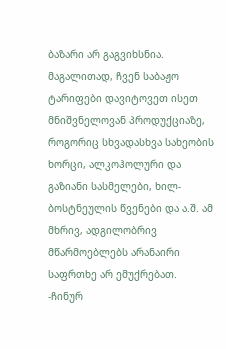ბაზარი არ გაგვიხსნია. მაგალითად, ჩვენ საბაჟო ტარიფები დავიტოვეთ ისეთ მნიშვნელოვან პროდუქციაზე, როგორიც სხვადასხვა სახეობის ხორცი, ალკოჰოლური და გაზიანი სასმელები, ხილ-ბოსტნეულის წვენები და ა.შ. ამ მხრივ, ადგილობრივ მწარმოებლებს არანაირი საფრთხე არ ემუქრებათ.
-ჩინურ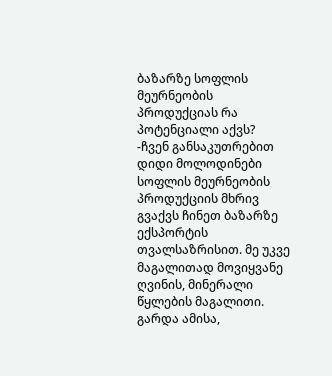ბაზარზე სოფლის მეურნეობის პროდუქციას რა პოტენციალი აქვს?
-ჩვენ განსაკუთრებით დიდი მოლოდინები სოფლის მეურნეობის პროდუქციის მხრივ გვაქვს ჩინეთ ბაზარზე ექსპორტის თვალსაზრისით. მე უკვე მაგალითად მოვიყვანე ღვინის, მინერალი წყლების მაგალითი. გარდა ამისა,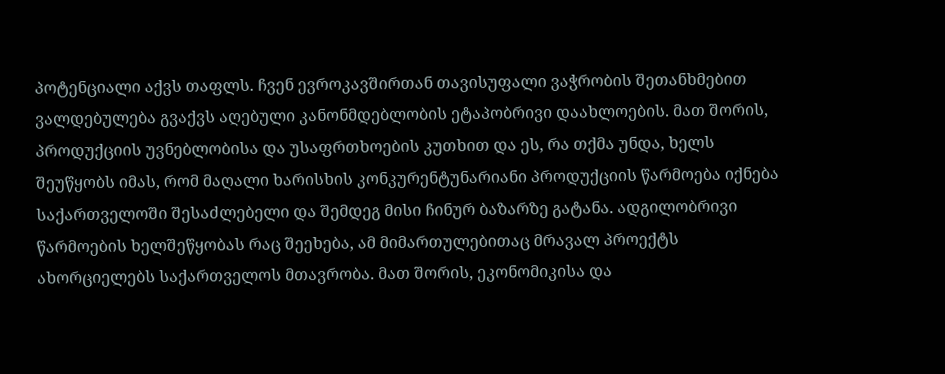პოტენციალი აქვს თაფლს. ჩვენ ევროკავშირთან თავისუფალი ვაჭრობის შეთანხმებით ვალდებულება გვაქვს აღებული კანონმდებლობის ეტაპობრივი დაახლოების. მათ შორის, პროდუქციის უვნებლობისა და უსაფრთხოების კუთხით და ეს, რა თქმა უნდა, ხელს შეუწყობს იმას, რომ მაღალი ხარისხის კონკურენტუნარიანი პროდუქციის წარმოება იქნება საქართველოში შესაძლებელი და შემდეგ მისი ჩინურ ბაზარზე გატანა. ადგილობრივი წარმოების ხელშეწყობას რაც შეეხება, ამ მიმართულებითაც მრავალ პროექტს ახორციელებს საქართველოს მთავრობა. მათ შორის, ეკონომიკისა და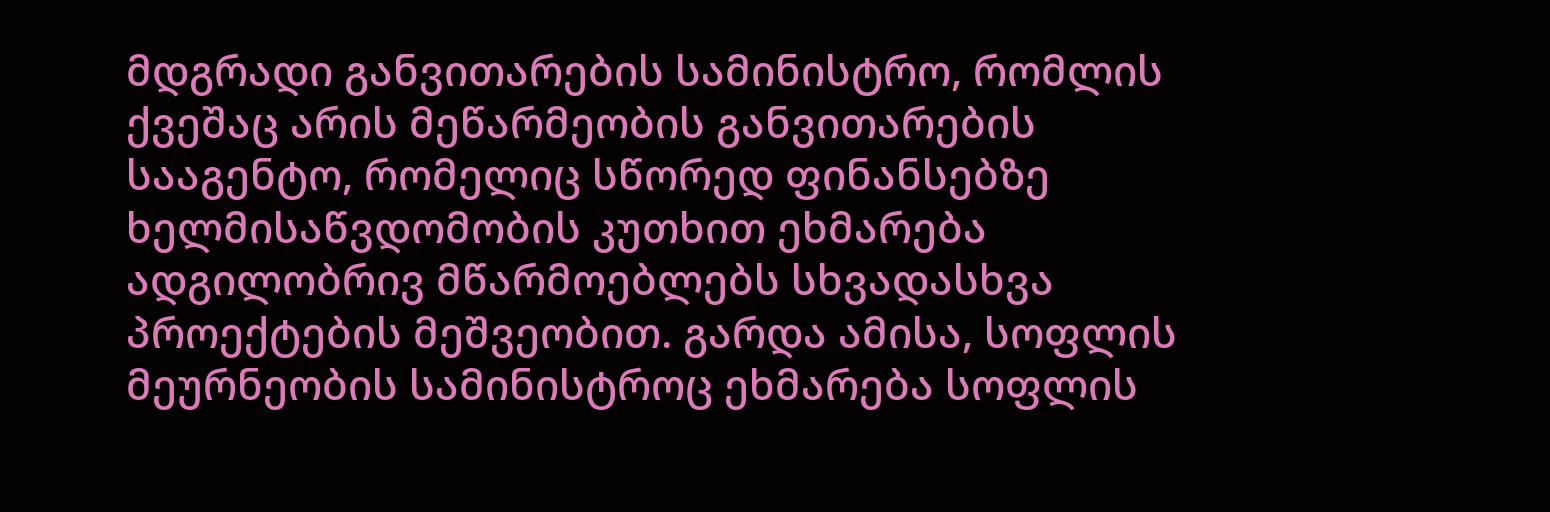მდგრადი განვითარების სამინისტრო, რომლის ქვეშაც არის მეწარმეობის განვითარების სააგენტო, რომელიც სწორედ ფინანსებზე ხელმისაწვდომობის კუთხით ეხმარება ადგილობრივ მწარმოებლებს სხვადასხვა პროექტების მეშვეობით. გარდა ამისა, სოფლის მეურნეობის სამინისტროც ეხმარება სოფლის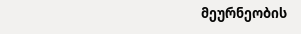მეურნეობის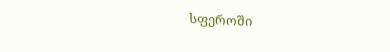სფეროში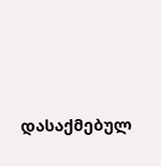დასაქმებულ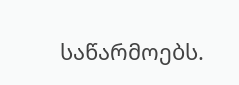საწარმოებს.